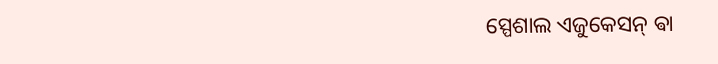ସ୍ପେଶାଲ ଏଜୁକେସନ୍ ଵା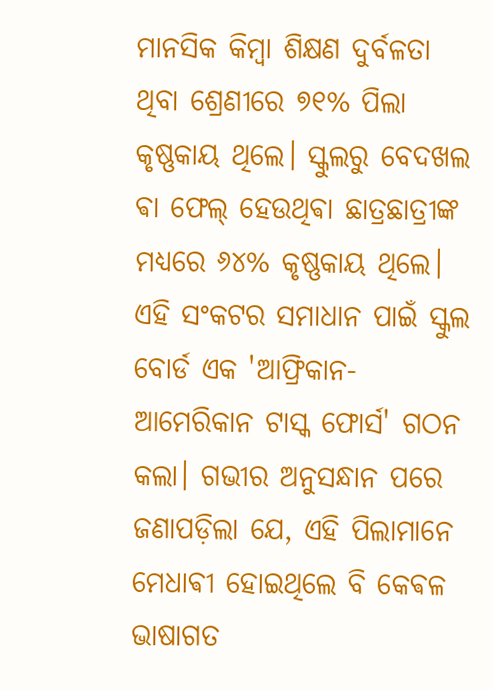ମାନସିକ କିମ୍ବା ଶିକ୍ଷଣ ଦୁର୍ବଳତା ଥିବା ଶ୍ରେଣୀରେ ୭୧% ପିଲା କୃଷ୍ଣକାୟ ଥିଲେ। ସ୍କୁଲରୁ ବେଦଖଲ ଵା ଫେଲ୍ ହେଉଥିଵା ଛାତ୍ରଛାତ୍ରୀଙ୍କ ମଧ୍ୟରେ ୬୪% କୃଷ୍ଣକାୟ ଥିଲେ। ଏହି ସଂକଟର ସମାଧାନ ପାଇଁ ସ୍କୁଲ ବୋର୍ଡ ଏକ 'ଆଫ୍ରିକାନ-ଆମେରିକାନ ଟାସ୍କ ଫୋର୍ସ' ଗଠନ କଲା। ଗଭୀର ଅନୁସନ୍ଧାନ ପରେ ଜଣାପଡ଼ିଲା ଯେ, ଏହି ପିଲାମାନେ ମେଧାଵୀ ହୋଇଥିଲେ ବି କେଵଳ ଭାଷାଗତ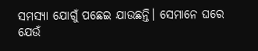ସମସ୍ୟା ଯୋଗୁଁ ପଛେଇ ଯାଉଛନ୍ତି। ସେମାନେ ଘରେ ଯେଉଁ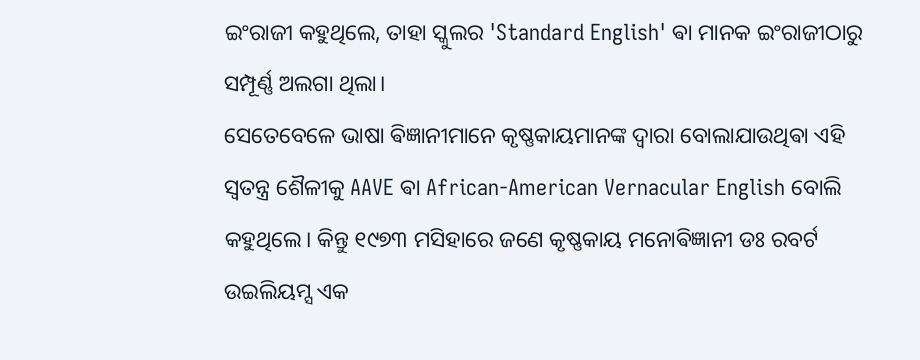ଇଂରାଜୀ କହୁଥିଲେ, ତାହା ସ୍କୁଲର 'Standard English' ଵା ମାନକ ଇଂରାଜୀଠାରୁ ସମ୍ପୂର୍ଣ୍ଣ ଅଲଗା ଥିଲା।
ସେତେବେଳେ ଭାଷା ଵିଜ୍ଞାନୀମାନେ କୃଷ୍ଣକାୟମାନଙ୍କ ଦ୍ୱାରା ବୋଲାଯାଉଥିଵା ଏହି ସ୍ୱତନ୍ତ୍ର ଶୈଳୀକୁ AAVE ଵା African-American Vernacular English ବୋଲି କହୁଥିଲେ। କିନ୍ତୁ ୧୯୭୩ ମସିହାରେ ଜଣେ କୃଷ୍ଣକାୟ ମନୋଵିଜ୍ଞାନୀ ଡଃ ରବର୍ଟ ଉଇଲିୟମ୍ସ ଏକ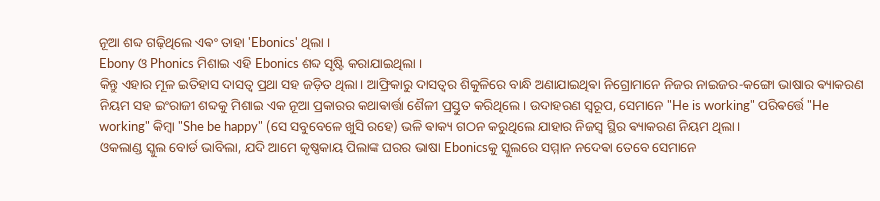ନୂଆ ଶବ୍ଦ ଗଢ଼ିଥିଲେ ଏଵଂ ତାହା 'Ebonics' ଥିଲା ।
Ebony ଓ Phonics ମିଶାଇ ଏହି Ebonics ଶବ୍ଦ ସୃଷ୍ଟି କରାଯାଇଥିଲା ।
କିନ୍ତୁ ଏହାର ମୂଳ ଇତିହାସ ଦାସତ୍ୱ ପ୍ରଥା ସହ ଜଡ଼ିତ ଥିଲା। ଆଫ୍ରିକାରୁ ଦାସତ୍ୱର ଶିକୁଳିରେ ବାନ୍ଧି ଅଣାଯାଇଥିଵା ନିଗ୍ରୋମାନେ ନିଜର ନାଇଜର-କଙ୍ଗୋ ଭାଷାର ଵ୍ୟାକରଣ ନିୟମ ସହ ଇଂରାଜୀ ଶବ୍ଦକୁ ମିଶାଇ ଏକ ନୂଆ ପ୍ରକାରର କଥାଵାର୍ତ୍ତା ଶୈଳୀ ପ୍ରସ୍ତୁତ କରିଥିଲେ। ଉଦାହରଣ ସ୍ୱରୂପ, ସେମାନେ "He is working" ପରିଵର୍ତ୍ତେ "He working" କିମ୍ବା "She be happy" (ସେ ସବୁବେଳେ ଖୁସି ରହେ) ଭଳି ଵାକ୍ୟ ଗଠନ କରୁଥିଲେ ଯାହାର ନିଜସ୍ୱ ସ୍ଥିର ଵ୍ୟାକରଣ ନିୟମ ଥିଲା।
ଓକଲାଣ୍ଡ ସ୍କୁଲ ବୋର୍ଡ ଭାବିଲା, ଯଦି ଆମେ କୃଷ୍ଣକାୟ ପିଲାଙ୍କ ଘରର ଭାଷା Ebonicsକୁ ସ୍କୁଲରେ ସମ୍ମାନ ନଦେଵା ତେବେ ସେମାନେ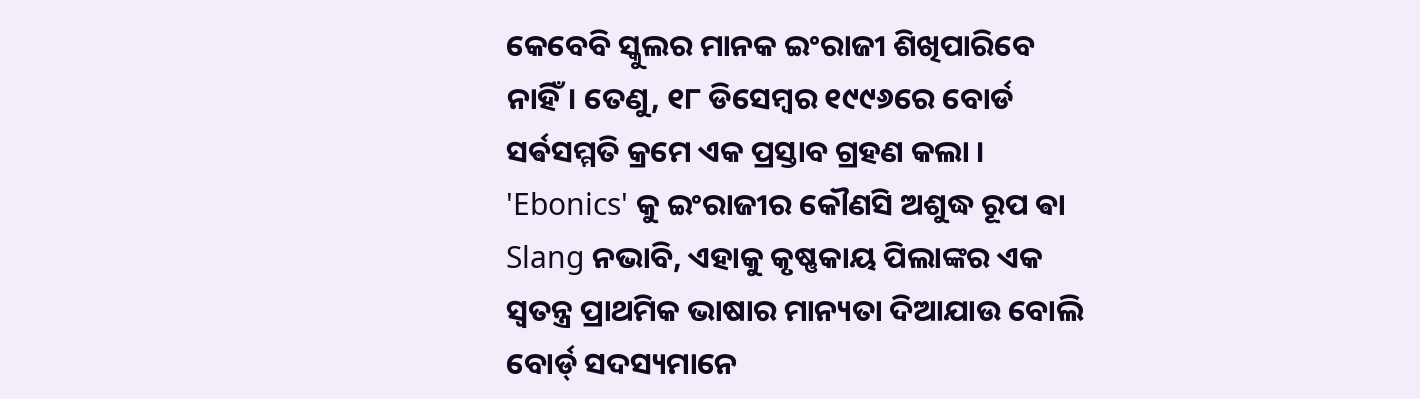କେବେବି ସ୍କୁଲର ମାନକ ଇଂରାଜୀ ଶିଖିପାରିବେ ନାହିଁ। ତେଣୁ, ୧୮ ଡିସେମ୍ବର ୧୯୯୬ରେ ବୋର୍ଡ ସର୍ଵସମ୍ମତି କ୍ରମେ ଏକ ପ୍ରସ୍ତାବ ଗ୍ରହଣ କଲା ।
'Ebonics' କୁ ଇଂରାଜୀର କୌଣସି ଅଶୁଦ୍ଧ ରୂପ ଵା Slang ନଭାବି, ଏହାକୁ କୃଷ୍ଣକାୟ ପିଲାଙ୍କର ଏକ ସ୍ୱତନ୍ତ୍ର ପ୍ରାଥମିକ ଭାଷାର ମାନ୍ୟତା ଦିଆଯାଉ ବୋଲି ବୋର୍ଡ୍ ସଦସ୍ୟମାନେ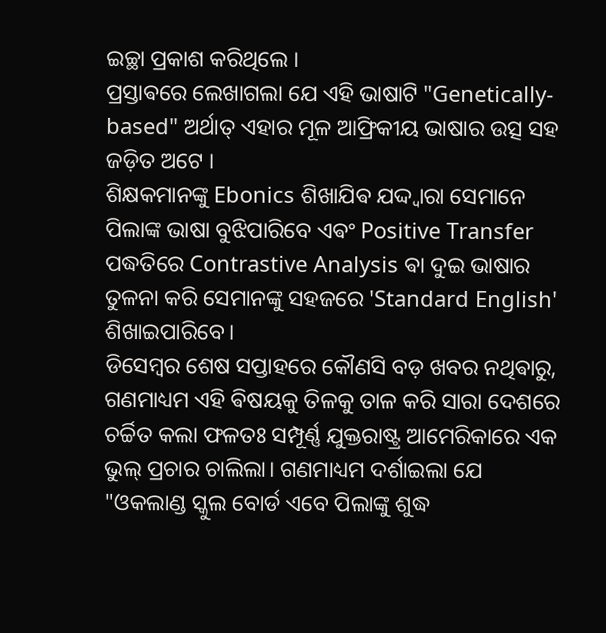ଇଚ୍ଛା ପ୍ରକାଶ କରିଥିଲେ ।
ପ୍ରସ୍ତାଵରେ ଲେଖାଗଲା ଯେ ଏହି ଭାଷାଟି "Genetically-based" ଅର୍ଥାତ୍ ଏହାର ମୂଳ ଆଫ୍ରିକୀୟ ଭାଷାର ଉତ୍ସ ସହ ଜଡ଼ିତ ଅଟେ ।
ଶିକ୍ଷକମାନଙ୍କୁ Ebonics ଶିଖାଯିଵ ଯଦ୍ଦ୍ୱାରା ସେମାନେ ପିଲାଙ୍କ ଭାଷା ବୁଝିପାରିବେ ଏଵଂ Positive Transfer ପଦ୍ଧତିରେ Contrastive Analysis ଵା ଦୁଇ ଭାଷାର ତୁଳନା କରି ସେମାନଙ୍କୁ ସହଜରେ 'Standard English' ଶିଖାଇପାରିବେ।
ଡିସେମ୍ବର ଶେଷ ସପ୍ତାହରେ କୌଣସି ବଡ଼ ଖବର ନଥିଵାରୁ, ଗଣମାଧ୍ୟମ ଏହି ଵିଷୟକୁ ତିଳକୁ ତାଳ କରି ସାରା ଦେଶରେ ଚର୍ଚ୍ଚିତ କଲା ଫଳତଃ ସମ୍ପୂର୍ଣ୍ଣ ଯୁକ୍ତରାଷ୍ଟ୍ର ଆମେରିକାରେ ଏକ ଭୁଲ୍ ପ୍ରଚାର ଚାଲିଲା। ଗଣମାଧ୍ୟମ ଦର୍ଶାଇଲା ଯେ "ଓକଲାଣ୍ଡ ସ୍କୁଲ ବୋର୍ଡ ଏବେ ପିଲାଙ୍କୁ ଶୁଦ୍ଧ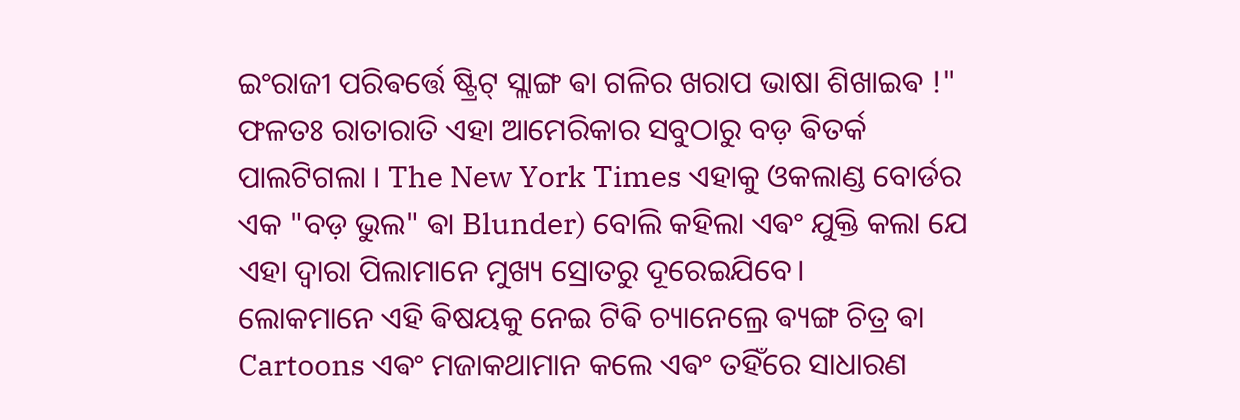ଇଂରାଜୀ ପରିଵର୍ତ୍ତେ ଷ୍ଟ୍ରିଟ୍ ସ୍ଲାଙ୍ଗ ଵା ଗଳିର ଖରାପ ଭାଷା ଶିଖାଇଵ !"
ଫଳତଃ ରାତାରାତି ଏହା ଆମେରିକାର ସବୁଠାରୁ ବଡ଼ ଵିତର୍କ ପାଲଟିଗଲା । The New York Times ଏହାକୁ ଓକଲାଣ୍ଡ ବୋର୍ଡର ଏକ "ବଡ଼ ଭୁଲ" ଵା Blunder) ବୋଲି କହିଲା ଏଵଂ ଯୁକ୍ତି କଲା ଯେ ଏହା ଦ୍ୱାରା ପିଲାମାନେ ମୁଖ୍ୟ ସ୍ରୋତରୁ ଦୂରେଇଯିବେ।
ଲୋକମାନେ ଏହି ଵିଷୟକୁ ନେଇ ଟିଵି ଚ୍ୟାନେଲ୍ରେ ଵ୍ୟଙ୍ଗ ଚିତ୍ର ଵା Cartoons ଏଵଂ ମଜାକଥାମାନ କଲେ ଏଵଂ ତହିଁରେ ସାଧାରଣ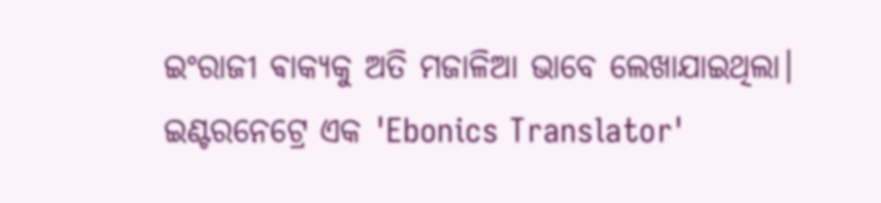ଇଂରାଜୀ ଵାକ୍ୟକୁ ଅତି ମଜାଳିଆ ଭାବେ ଲେଖାଯାଇଥିଲା। ଇଣ୍ଟରନେଟ୍ରେ ଏକ 'Ebonics Translator'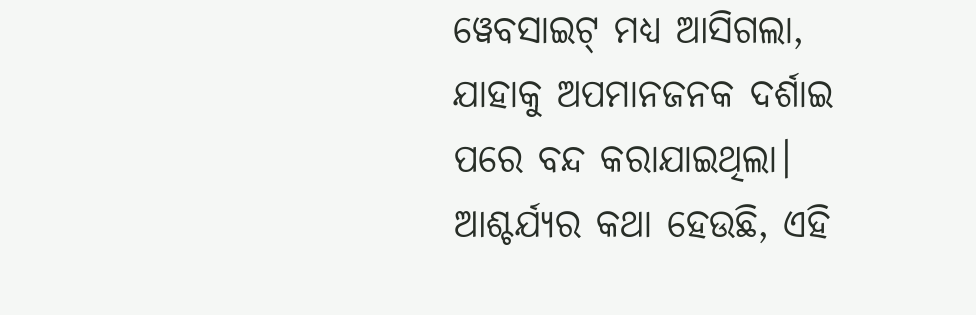ୱେବସାଇଟ୍ ମଧ୍ୟ ଆସିଗଲା, ଯାହାକୁ ଅପମାନଜନକ ଦର୍ଶାଇ ପରେ ବନ୍ଦ କରାଯାଇଥିଲା।
ଆଶ୍ଚର୍ଯ୍ୟର କଥା ହେଉଛି, ଏହି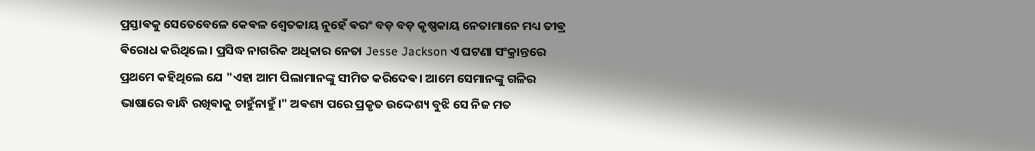ପ୍ରସ୍ତାଵକୁ ସେତେବେଳେ କେଵଳ ଶ୍ୱେତକାୟ ନୁହେଁ ଵରଂ ବଡ଼ ବଡ଼ କୃଷ୍ଣକାୟ ନେତାମାନେ ମଧ୍ୟ ତୀଵ୍ର ଵିରୋଧ କରିଥିଲେ । ପ୍ରସିଦ୍ଧ ନାଗରିକ ଅଧିକାର ନେତା Jesse Jackson ଏ ଘଟଣା ସଂକ୍ରାନ୍ତରେ ପ୍ରଥମେ କହିଥିଲେ ଯେ "ଏହା ଆମ ପିଲାମାନଙ୍କୁ ସୀମିତ କରିଦେଵ। ଆମେ ସେମାନଙ୍କୁ ଗଳିର ଭାଷାରେ ବାନ୍ଧି ରଖିଵାକୁ ଚାହୁଁନାହୁଁ।" ଅଵଶ୍ୟ ପରେ ପ୍ରକୃତ ଉଦ୍ଦେଶ୍ୟ ବୁଝି ସେ ନିଜ ମତ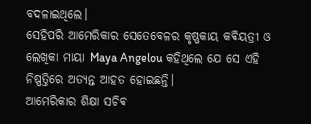ବଦଳାଇଥିଲେ।
ସେହିପରି ଆମେରିକାର ସେତେବେଳର କୃଷ୍ଣକାୟ କଵିୟତ୍ରୀ ଓ ଲେଖିକା ମାୟା Maya Angelou କହିଥିଲେ ଯେ ସେ ଏହି ନିଷ୍ପତ୍ତିରେ ଅତ୍ୟନ୍ତ ଆହତ ହୋଇଛନ୍ତି।
ଆମେରିକାର ଶିକ୍ଷା ସଚିଵ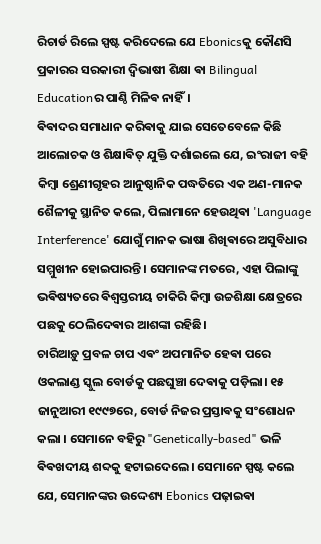ରିଚାର୍ଡ ରିଲେ ସ୍ପଷ୍ଟ କରିଦେଲେ ଯେ Ebonicsକୁ କୌଣସି ପ୍ରକାରର ସରକାରୀ ଦ୍ୱିଭାଷୀ ଶିକ୍ଷା ଵା Bilingual Educationର ପାଣ୍ଠି ମିଳିଵ ନାହିଁ।
ଵିଵାଦର ସମାଧାନ କରିଵାକୁ ଯାଇ ସେତେବେଳେ କିଛି ଆଲୋଚକ ଓ ଶିକ୍ଷାଵିତ୍ ଯୁକ୍ତି ଦର୍ଶାଇଲେ ଯେ, ଇଂରାଜୀ ବହି କିମ୍ବା ଶ୍ରେଣୀଗୃହର ଆନୁଷ୍ଠାନିକ ପଦ୍ଧତିରେ ଏକ ଅଣ-ମାନକ ଶୈଳୀକୁ ସ୍ଥାନିତ କଲେ, ପିଲାମାନେ ହେଉଥିଵା 'Language Interference' ଯୋଗୁଁ ମାନକ ଭାଷା ଶିଖିଵାରେ ଅସୁବିଧାର ସମ୍ମୁଖୀନ ହୋଇପାରନ୍ତି। ସେମାନଙ୍କ ମତରେ, ଏହା ପିଲାଙ୍କୁ ଭଵିଷ୍ୟତରେ ଵିଶ୍ୱସ୍ତରୀୟ ଚାକିରି କିମ୍ବା ଉଚ୍ଚଶିକ୍ଷା କ୍ଷେତ୍ରରେ ପଛକୁ ଠେଲିଦେଵାର ଆଶଙ୍କା ରହିଛି।
ଚାରିଆଡ଼ୁ ପ୍ରବଳ ଚାପ ଏଵଂ ଅପମାନିତ ହେଵା ପରେ ଓକଲାଣ୍ଡ ସ୍କୁଲ ବୋର୍ଡକୁ ପଛଘୁଞ୍ଚା ଦେଵାକୁ ପଡ଼ିଲା। ୧୫ ଜାନୁଆରୀ ୧୯୯୭ରେ, ବୋର୍ଡ ନିଜର ପ୍ରସ୍ତାଵକୁ ସଂଶୋଧନ କଲା । ସେମାନେ ବହିରୁ "Genetically-based" ଭଳି ଵିଵଖଦୀୟ ଶବ୍ଦକୁ ହଟାଇଦେଲେ। ସେମାନେ ସ୍ପଷ୍ଟ କଲେ ଯେ, ସେମାନଙ୍କର ଉଦ୍ଦେଶ୍ୟ Ebonics ପଢ଼ାଇଵା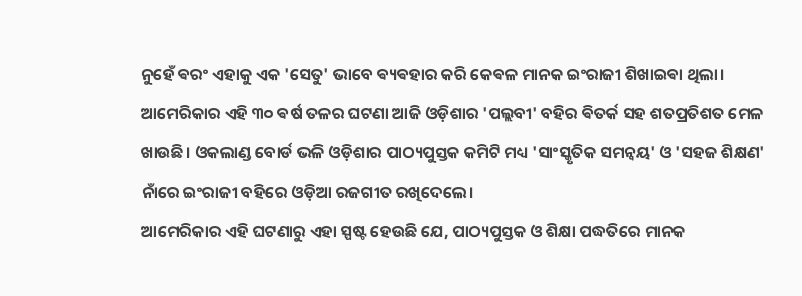ନୁହେଁ ଵରଂ ଏହାକୁ ଏକ 'ସେତୁ' ଭାବେ ଵ୍ୟଵହାର କରି କେଵଳ ମାନକ ଇଂରାଜୀ ଶିଖାଇଵା ଥିଲା।
ଆମେରିକାର ଏହି ୩୦ ଵର୍ଷ ତଳର ଘଟଣା ଆଜି ଓଡ଼ିଶାର 'ପଲ୍ଲବୀ' ବହିର ଵିତର୍କ ସହ ଶତପ୍ରତିଶତ ମେଳ ଖାଉଛି। ଓକଲାଣ୍ଡ ବୋର୍ଡ ଭଳି ଓଡ଼ିଶାର ପାଠ୍ୟପୁସ୍ତକ କମିଟି ମଧ୍ୟ 'ସାଂସ୍କୃତିକ ସମନ୍ୱୟ' ଓ 'ସହଜ ଶିକ୍ଷଣ' ନାଁରେ ଇଂରାଜୀ ବହିରେ ଓଡ଼ିଆ ରଜଗୀତ ରଖିଦେଲେ।
ଆମେରିକାର ଏହି ଘଟଣାରୁ ଏହା ସ୍ପଷ୍ଟ ହେଉଛି ଯେ, ପାଠ୍ୟପୁସ୍ତକ ଓ ଶିକ୍ଷା ପଦ୍ଧତିରେ ମାନକ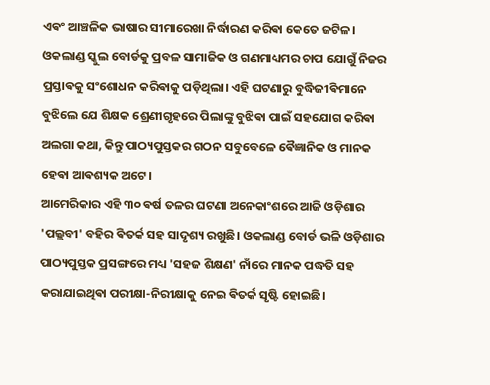ଏଵଂ ଆଞ୍ଚଳିକ ଭାଷାର ସୀମାରେଖା ନିର୍ଦ୍ଧାରଣ କରିଵା କେତେ ଜଟିଳ। ଓକଲାଣ୍ଡ ସ୍କୁଲ ବୋର୍ଡକୁ ପ୍ରବଳ ସାମାଜିକ ଓ ଗଣମାଧ୍ୟମର ଚାପ ଯୋଗୁଁ ନିଜର ପ୍ରସ୍ତାଵକୁ ସଂଶୋଧନ କରିଵାକୁ ପଡ଼ିଥିଲା। ଏହି ଘଟଣାରୁ ବୁଦ୍ଧିଜୀଵିମାନେ ବୁଝିଲେ ଯେ ଶିକ୍ଷକ ଶ୍ରେଣୀଗୃହରେ ପିଲାଙ୍କୁ ବୁଝିଵା ପାଇଁ ସହଯୋଗ କରିଵା ଅଲଗା କଥା, କିନ୍ତୁ ପାଠ୍ୟପୁସ୍ତକର ଗଠନ ସବୁବେଳେ ଵୈଜ୍ଞାନିକ ଓ ମାନକ ହେଵା ଆଵଶ୍ୟକ ଅଟେ।
ଆମେରିକାର ଏହି ୩୦ ଵର୍ଷ ତଳର ଘଟଣା ଅନେକାଂଶରେ ଆଜି ଓଡ଼ିଶାର 'ପଲ୍ଲବୀ' ବହିର ଵିତର୍କ ସହ ସାଦୃଶ୍ୟ ରଖୁଛି। ଓକଲାଣ୍ଡ ବୋର୍ଡ ଭଳି ଓଡ଼ିଶାର ପାଠ୍ୟପୁସ୍ତକ ପ୍ରସଙ୍ଗରେ ମଧ୍ୟ 'ସହଜ ଶିକ୍ଷଣ' ନାଁରେ ମାନକ ପଦ୍ଧତି ସହ କରାଯାଇଥିଵା ପରୀକ୍ଷା-ନିରୀକ୍ଷାକୁ ନେଇ ଵିତର୍କ ସୃଷ୍ଟି ହୋଇଛି।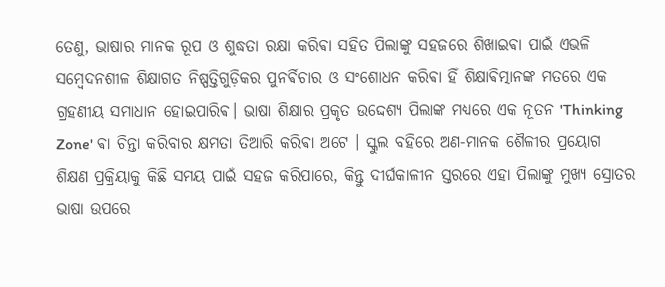ତେଣୁ, ଭାଷାର ମାନକ ରୂପ ଓ ଶୁଦ୍ଧତା ରକ୍ଷା କରିଵା ସହିତ ପିଲାଙ୍କୁ ସହଜରେ ଶିଖାଇଵା ପାଇଁ ଏଭଳି ସମ୍ବେଦନଶୀଳ ଶିକ୍ଷାଗତ ନିଷ୍ପତ୍ତିଗୁଡ଼ିକର ପୁନର୍ଵିଚାର ଓ ସଂଶୋଧନ କରିଵା ହିଁ ଶିକ୍ଷାଵିତ୍ମାନଙ୍କ ମତରେ ଏକ ଗ୍ରହଣୀୟ ସମାଧାନ ହୋଇପାରିଵ। ଭାଷା ଶିକ୍ଷାର ପ୍ରକୃତ ଉଦ୍ଦେଶ୍ୟ ପିଲାଙ୍କ ମଧ୍ୟରେ ଏକ ନୂତନ 'Thinking Zone' ଵା ଚିନ୍ତା କରିବାର କ୍ଷମତା ତିଆରି କରିଵା ଅଟେ । ସ୍କୁଲ ବହିରେ ଅଣ-ମାନକ ଶୈଳୀର ପ୍ରୟୋଗ ଶିକ୍ଷଣ ପ୍ରକ୍ରିୟାକୁ କିଛି ସମୟ ପାଇଁ ସହଜ କରିପାରେ, କିନ୍ତୁ ଦୀର୍ଘକାଳୀନ ସ୍ତରରେ ଏହା ପିଲାଙ୍କୁ ମୁଖ୍ୟ ସ୍ରୋତର ଭାଷା ଉପରେ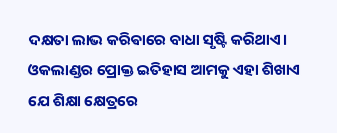ଦକ୍ଷତା ଲାଭ କରିଵାରେ ବାଧା ସୃଷ୍ଟି କରିଥାଏ। ଓକଲାଣ୍ଡର ପ୍ରୋକ୍ତ ଇତିହାସ ଆମକୁ ଏହା ଶିଖାଏ ଯେ ଶିକ୍ଷା କ୍ଷେତ୍ରରେ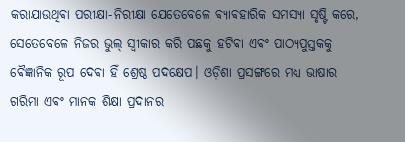କରାଯାଉଥିଵା ପରୀକ୍ଷା-ନିରୀକ୍ଷା ଯେତେବେଳେ ଵ୍ୟାଵହାରିକ ସମସ୍ୟା ସୃଷ୍ଟି କରେ, ସେତେବେଳେ ନିଜର ଭୁଲ୍ ସ୍ୱୀକାର କରି ପଛକୁ ହଟିଵା ଏଵଂ ପାଠ୍ୟପୁସ୍ତକକୁ ଵୈଜ୍ଞାନିକ ରୂପ ଦେଵା ହିଁ ଶ୍ରେଷ୍ଠ ପଦକ୍ଷେପ। ଓଡ଼ିଶା ପ୍ରସଙ୍ଗରେ ମଧ୍ୟ ଭାଷାର ଗରିମା ଏଵଂ ମାନକ ଶିକ୍ଷା ପ୍ରଦାନର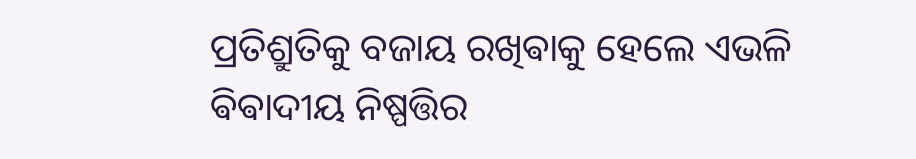ପ୍ରତିଶ୍ରୁତିକୁ ବଜାୟ ରଖିଵାକୁ ହେଲେ ଏଭଳି ଵିଵାଦୀୟ ନିଷ୍ପତ୍ତିର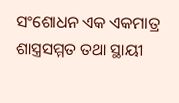ସଂଶୋଧନ ଏକ ଏକମାତ୍ର ଶାସ୍ତ୍ରସମ୍ମତ ତଥା ସ୍ଥାୟୀ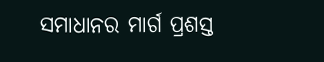ସମାଧାନର ମାର୍ଗ ପ୍ରଶସ୍ତ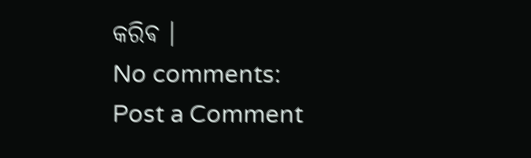କରିଵ ।
No comments:
Post a Comment